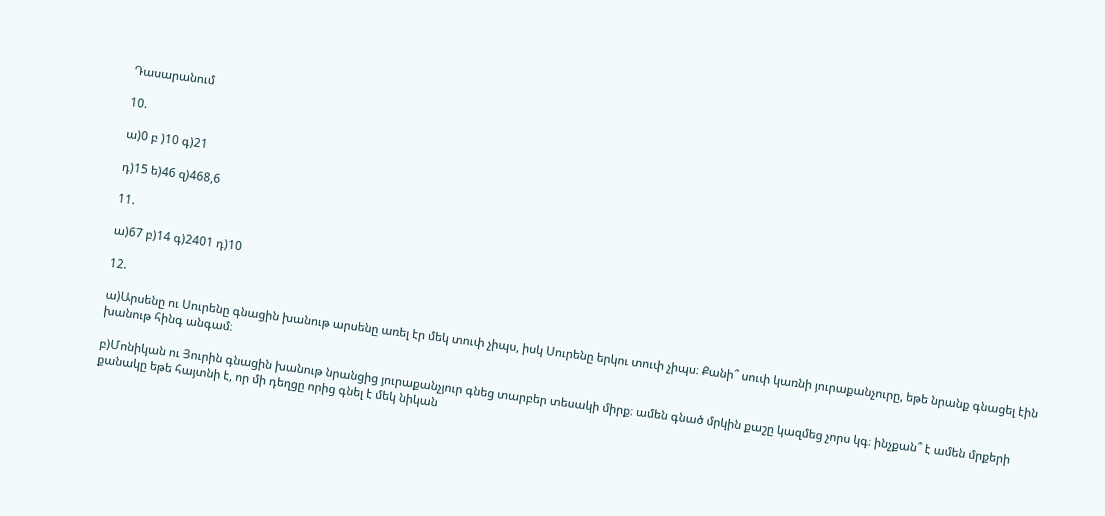Դասարանում

10.

ա)0 բ )10 գ)21

դ)15 ե)46 զ)468,6

11.

ա)67 բ)14 գ)2401 դ)10

12.

ա)Արսենը ու Սուրենը գնացին խանութ արսենը առել էր մեկ տուփ չիպս, իսկ Սուրենը երկու տուփ չիպս։ Քանի՞ սուփ կառնի յուրաքանչուրը, եթե նրանք գնացել էին խանութ հինգ անգամ։

բ)Մոնիկան ու Յուրին գնացին խանութ նրանցից յուրաքանչյուր գնեց տարբեր տեսակի միրք։ ամեն գնած մրկին քաշը կազմեց չորս կգ։ ինչքան՞ է ամեն մրքերի քանակը եթե հայտնի է, որ մի դեղցը որից գնել է մեկ նիկան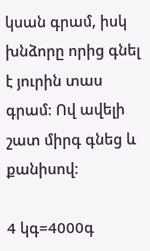կսան գրամ, իսկ խնձորը որից գնել է յուրին տաս գրամ։ Ով ավելի շատ միրգ գնեց և քանիսով։

4 կգ=4000գ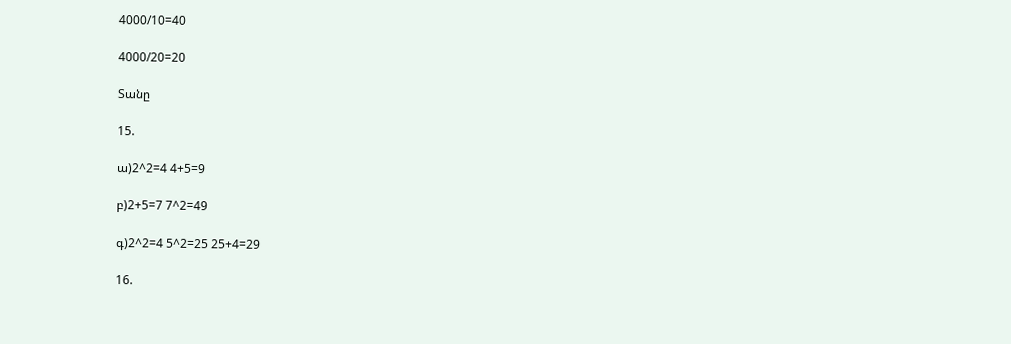4000/10=40

4000/20=20

Տանը

15.

ա)2^2=4 4+5=9

բ)2+5=7 7^2=49

գ)2^2=4 5^2=25 25+4=29

16.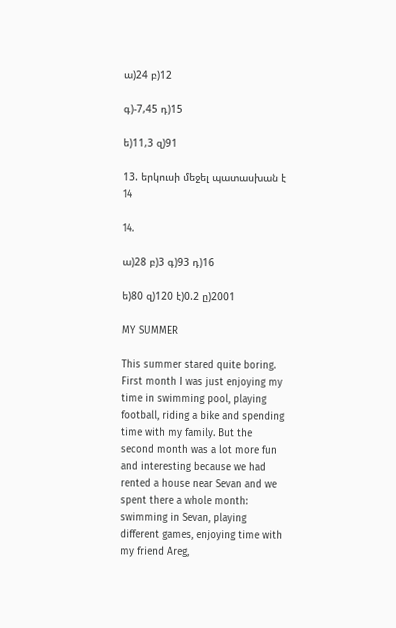ա)24 բ)12

գ)-7,45 դ)15

ե)11,3 զ)91

13. երկուսի մեջել պատասխան է 14

14.

ա)28 բ)3 գ)93 դ)16

ե)80 զ)120 է)0.2 ը)2001

MY SUMMER

This summer stared quite boring. First month I was just enjoying my time in swimming pool, playing football, riding a bike and spending time with my family. But the second month was a lot more fun and interesting because we had rented a house near Sevan and we spent there a whole month: swimming in Sevan, playing different games, enjoying time with my friend Areg,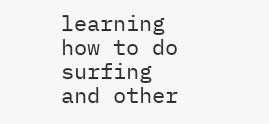learning how to do surfing and other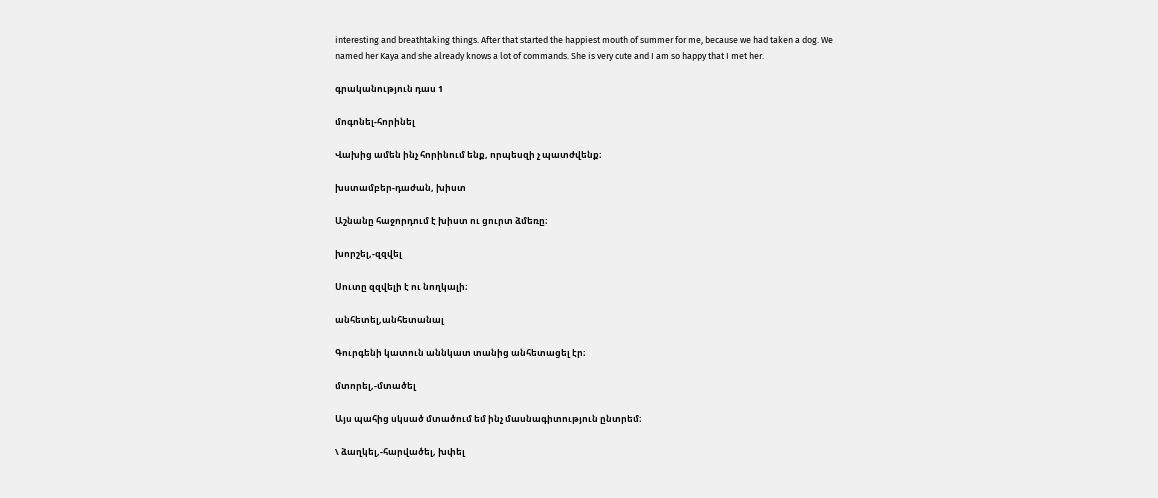interesting and breathtaking things. After that started the happiest mouth of summer for me, because we had taken a dog. We named her Kaya and she already knows a lot of commands. She is very cute and I am so happy that I met her.

գրականություն դաս 1

մոգոնել-հորինել

Վախից ամեն ինչ հորինում ենք, որպեսզի չ պատժվենք։

խստամբեր-դաժան, խիստ

Աշնանը հաջորդում է խիստ ու ցուրտ ձմեռը։

խորշել,-զզվել

Սուտը զզվելի է ու նողկալի։

անհետել,անհետանալ

Գուրգենի կատուն աննկատ տանից անհետացել էր։

մտորել,-մտածել

Այս պահից սկսած մտածում եմ ինչ մասնագիտություն ընտրեմ։

\ ձաղկել,-հարվածել, խփել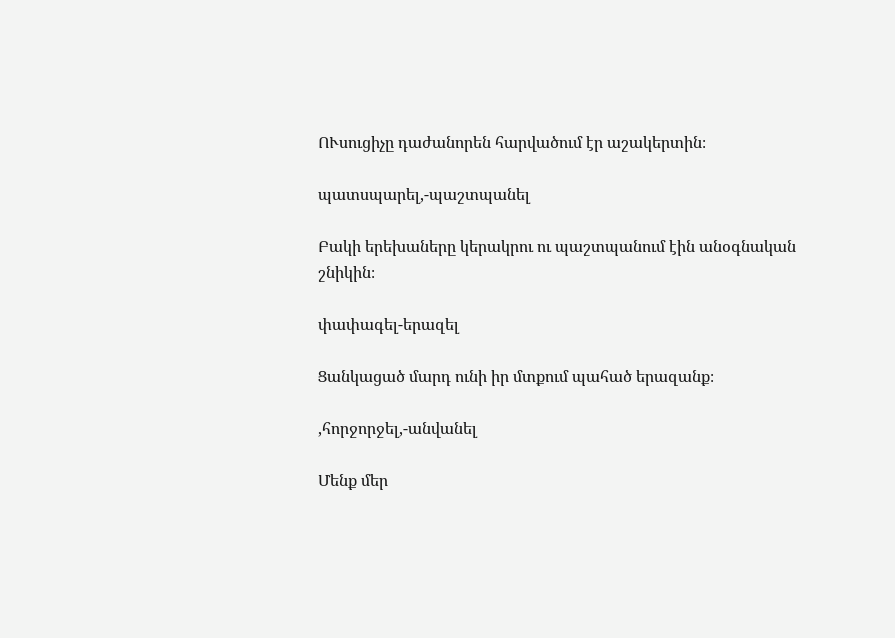ՈՒսուցիչը դաժանորեն հարվածում էր աշակերտին։

պատսպարել,-պաշտպանել

Բակի երեխաները կերակրու ու պաշտպանում էին անօգնական շնիկին։

փափագել-երազել

Ցանկացած մարդ ունի իր մտքում պահած երազանք։

,հորջորջել,-անվանել

Մենք մեր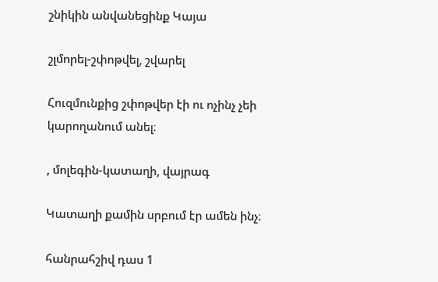շնիկին անվանեցինք Կայա

շլմորել-շփոթվել, շվարել

Հուզմունքից շփոթվեր էի ու ոչինչ չեի կարողանում անել։

, մոլեգին-կատաղի, վայրագ

Կատաղի քամին սրբում էր ամեն ինչ։

հանրահշիվ դաս 1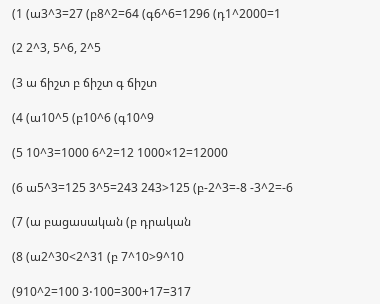(1 (ա3^3=27 (բ8^2=64 (գ6^6=1296 (դ1^2000=1

(2 2^3, 5^6, 2^5

(3 ա ճիշտ բ ճիշտ գ ճիշտ

(4 (ա10^5 (բ10^6 (գ10^9

(5 10^3=1000 6^2=12 1000×12=12000

(6 ա5^3=125 3^5=243 243>125 (բ-2^3=-8 -3^2=-6

(7 (ա բացասական (բ դրական

(8 (ա2^30<2^31 (բ 7^10>9^10

(910^2=100 3⋅100=300+17=317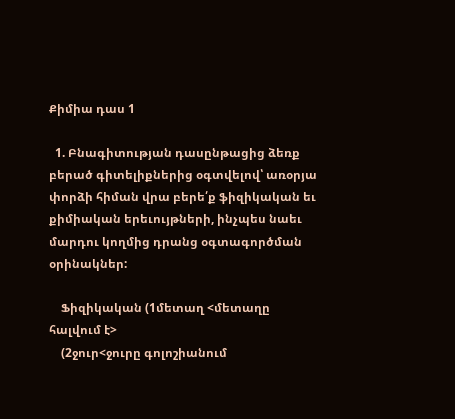Քիմիա դաս 1

  1. Բնագիտության դասընթացից ձեռք բերած գիտելիքներից օգտվելով՝ առօրյա փորձի հիման վրա բերե՛ք ֆիզիկական եւ քիմիական երեւույթների, ինչպես նաեւ մարդու կողմից դրանց օգտագործման օրինակներ:

    Ֆիզիկական (1մետաղ <մետաղը հալվում է>
    (2ջուր<ջուրը գոլոշիանում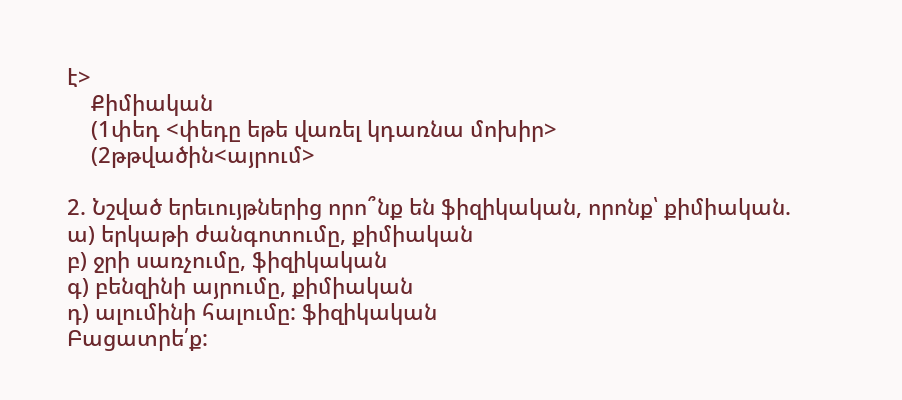է>
    Քիմիական
    (1փեդ <փեդը եթե վառել կդառնա մոխիր>
    (2թթվածին<այրում>

2. Նշված երեւույթներից որո՞նք են ֆիզիկական, որոնք՝ քիմիական.
ա) երկաթի ժանգոտումը, քիմիական
բ) ջրի սառչումը, ֆիզիկական
գ) բենզինի այրումը, քիմիական
դ) ալումինի հալումը: ֆիզիկական
Բացատրե՛ք: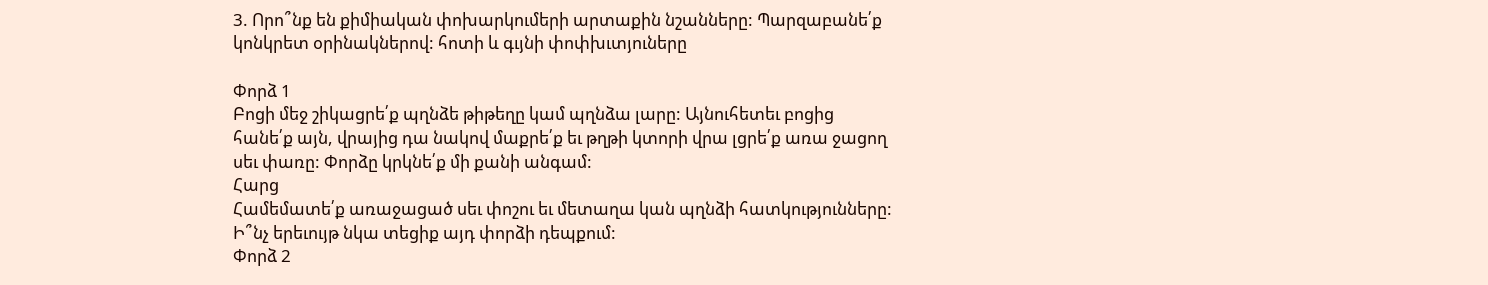3. Որո՞նք են քիմիական փոխարկումերի արտաքին նշանները: Պարզաբանե՛ք կոնկրետ օրինակներով: հոտի և գւյնի փոփխւտյուները

Փորձ 1
Բոցի մեջ շիկացրե՛ք պղնձե թիթեղը կամ պղնձա լարը: Այնուհետեւ բոցից հանե՛ք այն, վրայից դա նակով մաքրե՛ք եւ թղթի կտորի վրա լցրե՛ք առա ջացող սեւ փառը: Փորձը կրկնե՛ք մի քանի անգամ:
Հարց
Համեմատե՛ք առաջացած սեւ փոշու եւ մետաղա կան պղնձի հատկությունները: Ի՞նչ երեւույթ նկա տեցիք այդ փորձի դեպքում:
Փորձ 2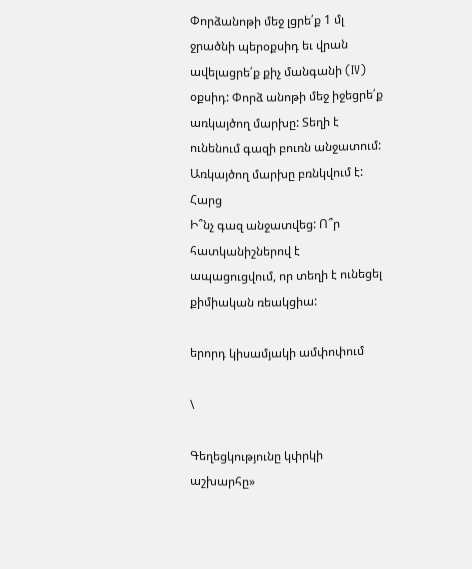Փորձանոթի մեջ լցրե՛ք 1 մլ ջրածնի պերօքսիդ եւ վրան ավելացրե՛ք քիչ մանգանի (IV) օքսիդ: Փորձ անոթի մեջ իջեցրե՛ք առկայծող մարխը: Տեղի է ունենում գազի բուռն անջատում: Առկայծող մարխը բռնկվում է:
Հարց
Ի՞նչ գազ անջատվեց: Ո՞ր հատկանիշներով է ապացուցվում, որ տեղի է ունեցել քիմիական ռեակցիա:

երորդ կիսամյակի ամփոփում

\

Գեղեցկությունը կփրկի աշխարհը»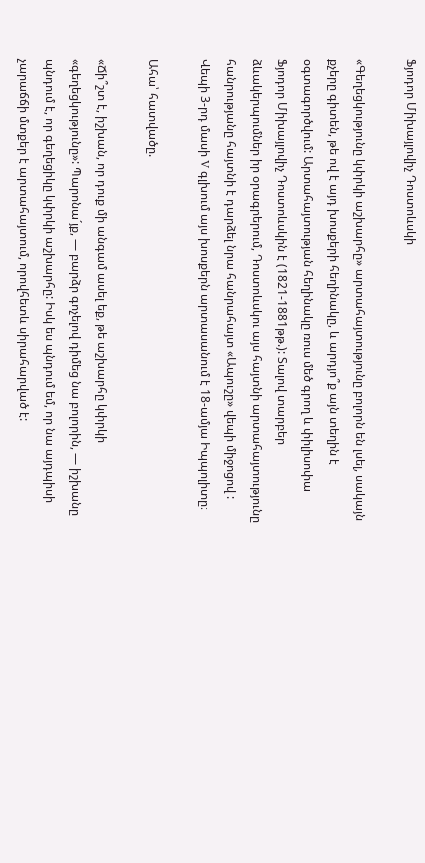Ֆյոդոր Միխայլովիչ Դոստոևսկի

«Գեղեցկությունը կփրկի աշխարհը» արտահայտությունը բոլորն են լսել, սակայն քչերը գիտեն, թե ով է այդ խոսքերի հեղինակը, և արդյո՞ք այն տեղին է օգտագործվում: Արտահայտության հեղինակը ռուս մեծ գրող և փիլիսոփա Ֆյոդոր Միխայլովիչ Դոստոևսկին է (1821-1881թթ.): Տալով տարբեր ձևակերպումներ իր օրագրերում, Դոստոևսկու այս հայտնի արտահայտությունը հանրությանը հայտնի է դարձել նրա հանրահայտ «Ապուշը» վեպի միջոցով : Վեպի 3-րդ մասի V գլխում այս խոսքերն արտասանում է 18-ամյա Իպպոլիտը։

Ահա՝ հատվածը.

«Ճի՞շտ է, իշխան, որ դուք մի անգամ ասել եք, թե աշխարհը կփրկի «գեղեցկությունը»: Պարոնա´յք, — բարձր գոչելով դիմեց նա բոլորին, — իշխանը պնդում է, որ գեղեցիկը կփրկի աշխարհը: Իսկ ես պնդում եմ, որ նա այդպիսի չարաճճի մտքեր է արտահայտում, որովհետև սիրահարված է: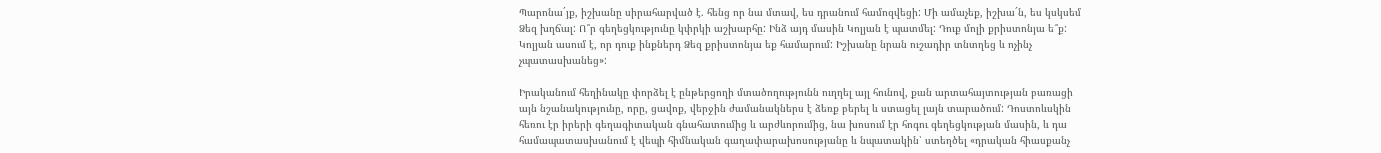Պարոնա´յք, իշխանը սիրահարված է. հենց որ նա մտավ, ես դրանում համոզվեցի: Մի ամաչեք, իշխա´ն, ես կսկսեմ Ձեզ խղճալ: Ո՞ր գեղեցկությունը կփրկի աշխարհը: Ինձ այդ մասին Կոլյան է պատմել: Դուք մոլի քրիստոնյա ե՞ք: Կոլյան ասում է, որ դուք ինքներդ Ձեզ քրիստոնյա եք համարում: Իշխանը նրան ուշադիր տնտղեց և ոչինչ չպատասխանեց»:

Իրականում հեղինակը փորձել է ընթերցողի մտածողությունն ուղղել այլ հունով, քան արտահայտության բառացի այն նշանակությունը, որը, ցավոք, վերջին ժամանակներս է ձեռք բերել և ստացել լայն տարածում: Դոստոևսկին հեռու էր իրերի գեղագիտական գնահատումից և արժևորումից, նա խոսում էր հոգու գեղեցկության մասին, և դա համապատասխանում է վեպի հիմնական գաղափարախոսությանը և նպատակին՝ ստեղծել «դրական հիասքանչ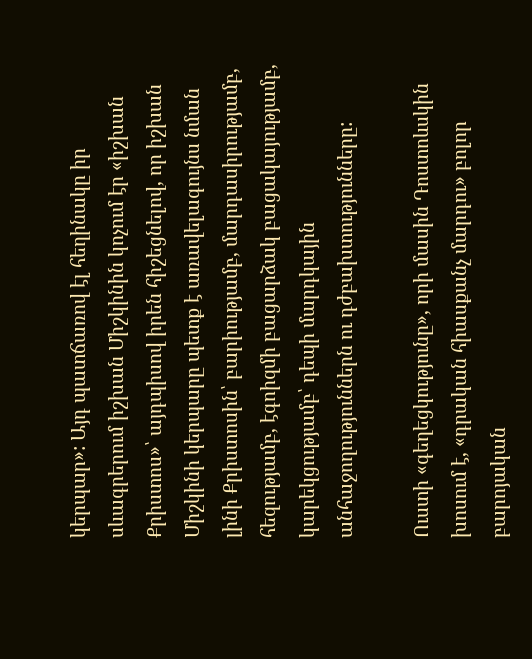կերպար»: Այդ պատճառով էլ հեղինակը իր սևագրերում իշխան Միշկինին կոչում էր «իշխան Քրիստոս»՝ այդպիսով իրեն հիշեցնելով, որ իշխան Միշկինի կերպարը պետք է առավելագույնս նման լինի Քրիստոսին՝ բարիությամբ, մարդասիրությամբ, հեզությամբ, էգոիզմի բացարձակ բացակայությամբ, կարեկցությամբ՝ դեպի մարդկային անհաջողություններն ու դժբախտությունները:

Ուստի «գեղեցկությունը», որի մասին Դոստոևսկին խոսում է, «դրական հիասքանչ մարդու» բոլոր բարոյական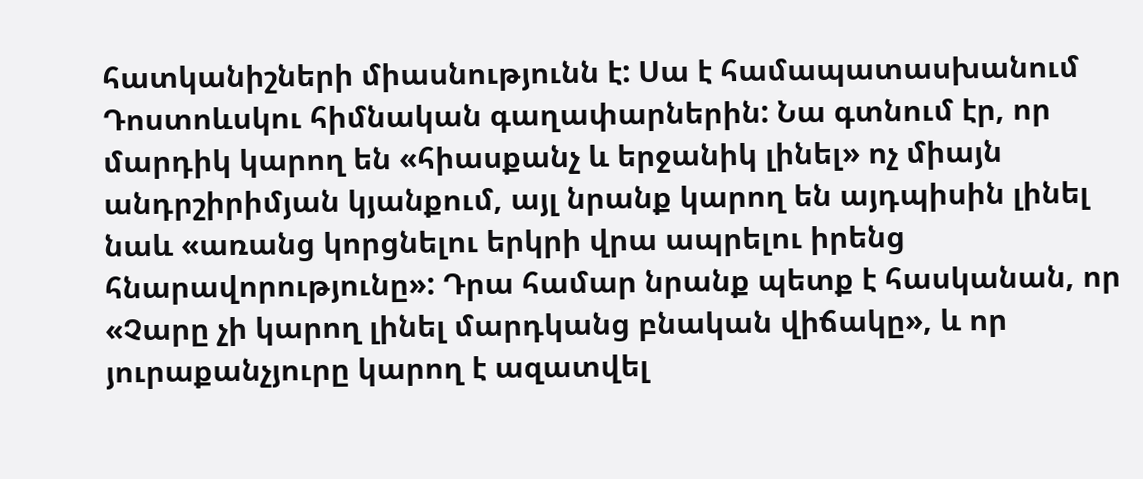հատկանիշների միասնությունն է: Սա է համապատասխանում Դոստոևսկու հիմնական գաղափարներին: Նա գտնում էր, որ մարդիկ կարող են «հիասքանչ և երջանիկ լինել» ոչ միայն անդրշիրիմյան կյանքում, այլ նրանք կարող են այդպիսին լինել նաև «առանց կորցնելու երկրի վրա ապրելու իրենց հնարավորությունը»: Դրա համար նրանք պետք է հասկանան, որ «Չարը չի կարող լինել մարդկանց բնական վիճակը», և որ յուրաքանչյուրը կարող է ազատվել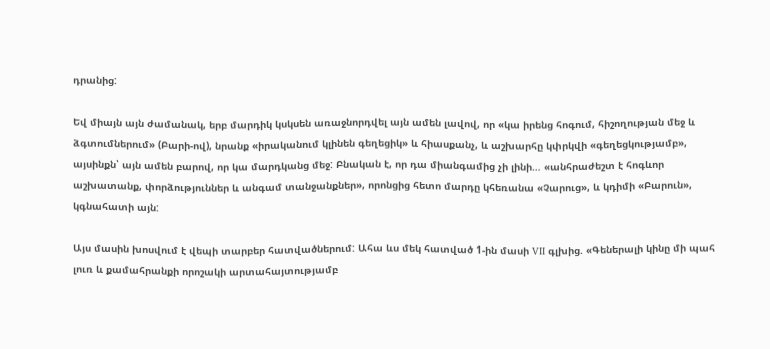դրանից:

Եվ միայն այն ժամանակ, երբ մարդիկ կսկսեն առաջնորդվել այն ամեն լավով, որ «կա իրենց հոգում, հիշողության մեջ և ձգտումներում» (Բարի-ով), նրանք «իրականում կլինեն գեղեցիկ» և հիասքանչ, և աշխարհը կփրկվի «գեղեցկությամբ», այսինքն՝ այն ամեն բարով, որ կա մարդկանց մեջ: Բնական է, որ դա միանգամից չի լինի… «անհրաժեշտ է հոգևոր աշխատանք, փորձություններ և անգամ տանջանքներ», որոնցից հետո մարդը կհեռանա «Չարուց», և կդիմի «Բարուն», կգնահատի այն:

Այս մասին խոսվում է վեպի տարբեր հատվածներում: Ահա ևս մեկ հատված 1-ին մասի VII գլխից. «Գեներալի կինը մի պահ լուռ և քամահրանքի որոշակի արտահայտությամբ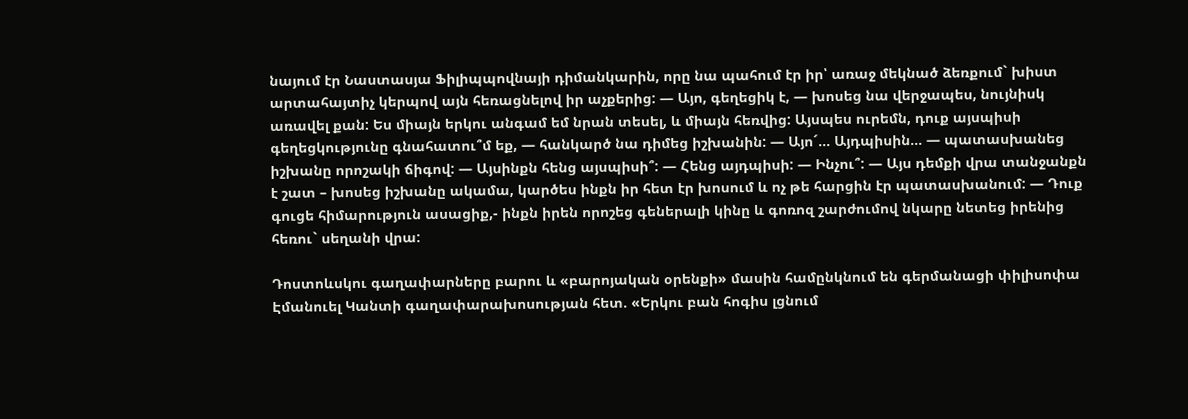նայում էր Նաստասյա Ֆիլիպպովնայի դիմանկարին, որը նա պահում էր իր՝ առաջ մեկնած ձեռքում` խիստ արտահայտիչ կերպով այն հեռացնելով իր աչքերից: — Այո, գեղեցիկ է, — խոսեց նա վերջապես, նույնիսկ առավել քան: Ես միայն երկու անգամ եմ նրան տեսել, և միայն հեռվից: Այսպես ուրեմն, դուք այսպիսի գեղեցկությունը գնահատու՞մ եք, — հանկարծ նա դիմեց իշխանին: — Այո´… Այդպիսին… — պատասխանեց իշխանը որոշակի ճիգով: — Այսինքն հենց այսպիսի՞: — Հենց այդպիսի: — Ինչու՞: — Այս դեմքի վրա տանջանքն է շատ – խոսեց իշխանը ակամա, կարծես ինքն իր հետ էր խոսում և ոչ թե հարցին էր պատասխանում: — Դուք գուցե հիմարություն ասացիք,- ինքն իրեն որոշեց գեներալի կինը և գոռոզ շարժումով նկարը նետեց իրենից հեռու` սեղանի վրա:

Դոստոևսկու գաղափարները բարու և «բարոյական օրենքի» մասին համընկնում են գերմանացի փիլիսոփա Էմանուել Կանտի գաղափարախոսության հետ. «Երկու բան հոգիս լցնում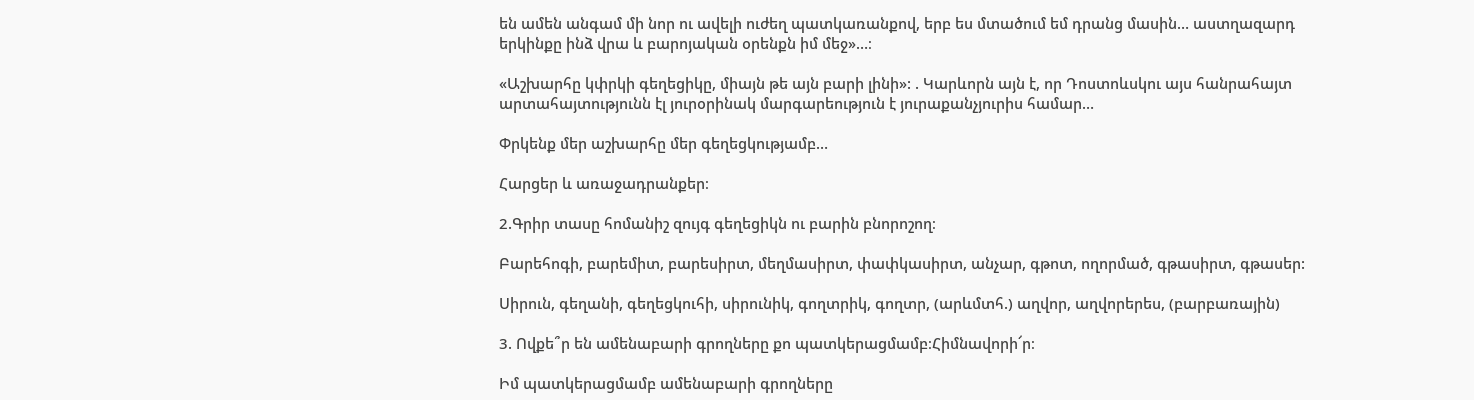են ամեն անգամ մի նոր ու ավելի ուժեղ պատկառանքով, երբ ես մտածում եմ դրանց մասին… աստղազարդ երկինքը ինձ վրա և բարոյական օրենքն իմ մեջ»…։

«Աշխարհը կփրկի գեղեցիկը, միայն թե այն բարի լինի»: . Կարևորն այն է, որ Դոստոևսկու այս հանրահայտ արտահայտությունն էլ յուրօրինակ մարգարեություն է յուրաքանչյուրիս համար…

Փրկենք մեր աշխարհը մեր գեղեցկությամբ…

Հարցեր և առաջադրանքեր։

2.Գրիր տասը հոմանիշ զույգ գեղեցիկն ու բարին բնորոշող։

Բարեհոգի, բարեմիտ, բարեսիրտ, մեղմասիրտ, փափկասիրտ, անչար, գթոտ, ողորմած, գթասիրտ, գթասեր:

Սիրուն, գեղանի, գեղեցկուհի, սիրունիկ, գողտրիկ, գողտր, (արևմտհ.) աղվոր, աղվորերես, (բարբառային)

3. Ովքե՞ր են ամենաբարի գրողները քո պատկերացմամբ։Հիմնավորի՜ր։

Իմ պատկերացմամբ ամենաբարի գրողները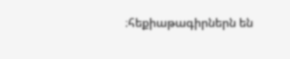։հեքիաթագիրներն են